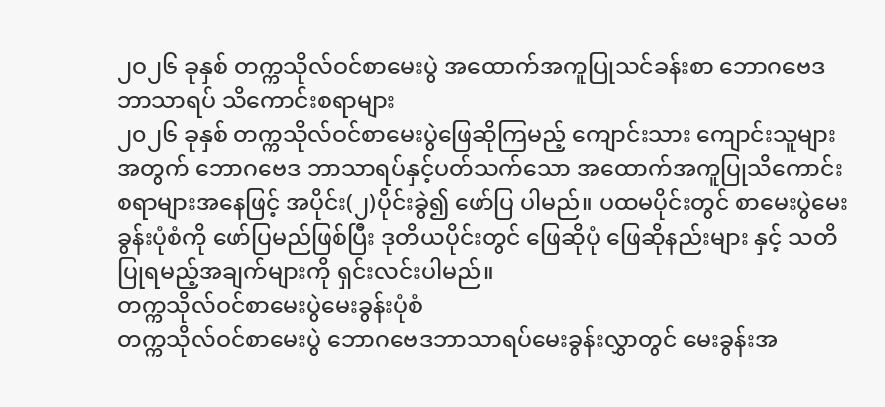၂ဝ၂၆ ခုနှစ် တက္ကသိုလ်ဝင်စာမေးပွဲ အထောက်အကူပြုသင်ခန်းစာ ဘောဂဗေဒ ဘာသာရပ် သိကောင်းစရာများ
၂၀၂၆ ခုနှစ် တက္ကသိုလ်ဝင်စာမေးပွဲဖြေဆိုကြမည့် ကျောင်းသား ကျောင်းသူများအတွက် ဘောဂဗေဒ ဘာသာရပ်နှင့်ပတ်သက်သော အထောက်အကူပြုသိကောင်းစရာများအနေဖြင့် အပိုင်း(၂)ပိုင်းခွဲ၍ ဖော်ပြ ပါမည်။ ပထမပိုင်းတွင် စာမေးပွဲမေးခွန်းပုံစံကို ဖော်ပြမည်ဖြစ်ပြီး ဒုတိယပိုင်းတွင် ဖြေဆိုပုံ ဖြေဆိုနည်းများ နှင့် သတိပြုရမည့်အချက်များကို ရှင်းလင်းပါမည်။
တက္ကသိုလ်ဝင်စာမေးပွဲမေးခွန်းပုံစံ
တက္ကသိုလ်ဝင်စာမေးပွဲ ဘောဂဗေဒဘာသာရပ်မေးခွန်းလွှာတွင် မေးခွန်းအ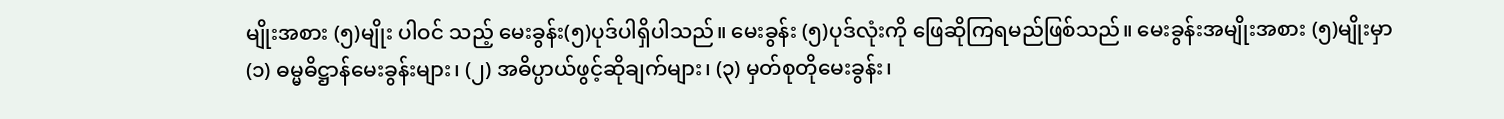မျိုးအစား (၅)မျိုး ပါဝင် သည့် မေးခွန်း(၅)ပုဒ်ပါရှိပါသည်။ မေးခွန်း (၅)ပုဒ်လုံးကို ဖြေဆိုကြရမည်ဖြစ်သည်။ မေးခွန်းအမျိုးအစား (၅)မျိုးမှာ (၁) ဓမ္မဓိဋ္ဌာန်မေးခွန်းများ၊ (၂) အဓိပ္ပာယ်ဖွင့်ဆိုချက်များ၊ (၃) မှတ်စုတိုမေးခွန်း၊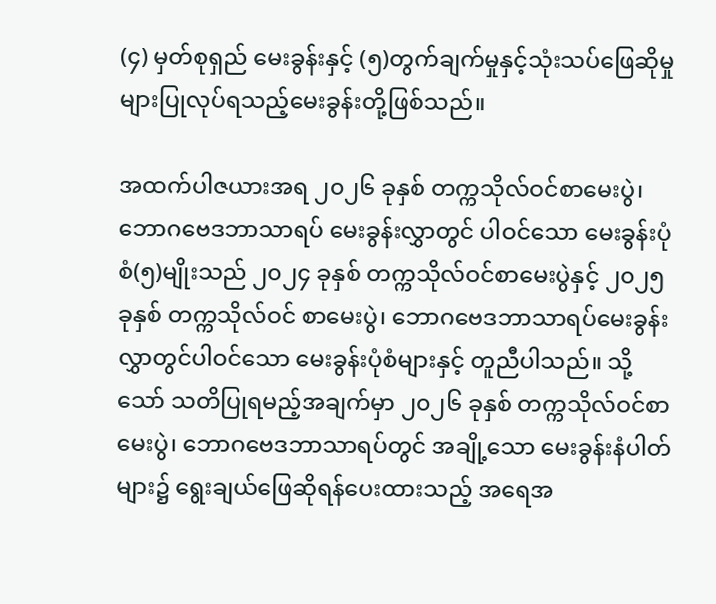(၄) မှတ်စုရှည် မေးခွန်းနှင့် (၅)တွက်ချက်မှုနှင့်သုံးသပ်ဖြေဆိုမှုများပြုလုပ်ရသည့်မေးခွန်းတို့ဖြစ်သည်။

အထက်ပါဇယားအရ ၂၀၂၆ ခုနှစ် တက္ကသိုလ်ဝင်စာမေးပွဲ၊ ဘောဂဗေဒဘာသာရပ် မေးခွန်းလွှာတွင် ပါဝင်သော မေးခွန်းပုံစံ(၅)မျိုးသည် ၂၀၂၄ ခုနှစ် တက္ကသိုလ်ဝင်စာမေးပွဲနှင့် ၂၀၂၅ ခုနှစ် တက္ကသိုလ်ဝင် စာမေးပွဲ၊ ဘောဂဗေဒဘာသာရပ်မေးခွန်းလွှာတွင်ပါဝင်သော မေးခွန်းပုံစံများနှင့် တူညီပါသည်။ သို့သော် သတိပြုရမည့်အချက်မှာ ၂၀၂၆ ခုနှစ် တက္ကသိုလ်ဝင်စာမေးပွဲ၊ ဘောဂဗေဒဘာသာရပ်တွင် အချို့သော မေးခွန်းနံပါတ်များ၌ ရွေးချယ်ဖြေဆိုရန်ပေးထားသည့် အရေအ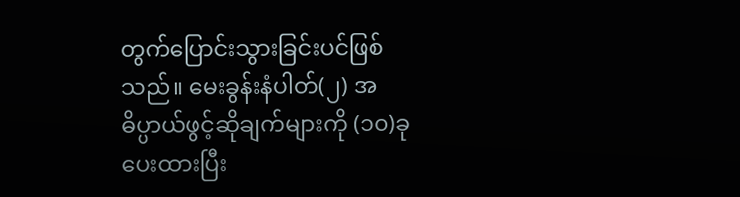တွက်ပြောင်းသွားခြင်းပင်ဖြစ်သည်။ မေးခွန်းနံပါတ်(၂) အဓိပ္ပာယ်ဖွင့်ဆိုချက်များကို (၁၀)ခုပေးထားပြီး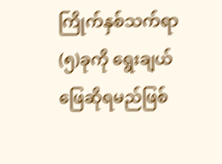ကြိုက်နှစ်သက်ရာ(၅)ခုကို ရွေးချယ် ဖြေဆိုရမည်ဖြစ်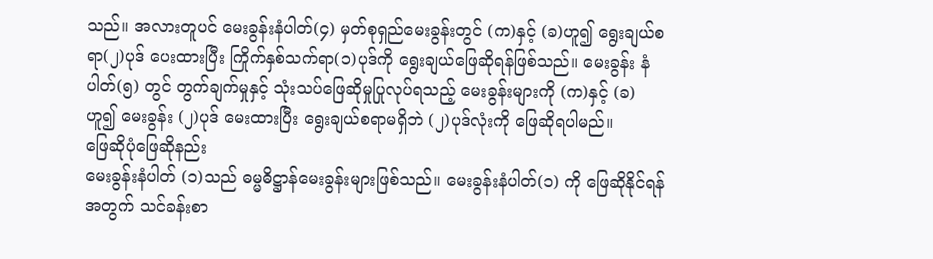သည်။ အလားတူပင် မေးခွန်းနံပါတ်(၄) မှတ်စုရှည်မေးခွန်းတွင် (က)နှင့် (ခ)ဟူ၍ ရွေးချယ်စရာ(၂)ပုဒ် ပေးထားပြီး ကြိုက်နှစ်သက်ရာ(၁)ပုဒ်ကို ရွေးချယ်ဖြေဆိုရန်ဖြစ်သည်။ မေးခွန်း နံပါတ်(၅) တွင် တွက်ချက်မှုနှင့် သုံးသပ်ဖြေဆိုမှုပြုလုပ်ရသည့် မေးခွန်းများကို (က)နှင့် (ခ) ဟူ၍ မေးခွန်း (၂)ပုဒ် မေးထားပြီး ရွေးချယ်စရာမရှိဘဲ (၂)ပုဒ်လုံးကို ဖြေဆိုရပါမည်။
ဖြေဆိုပုံဖြေဆိုနည်း
မေးခွန်းနံပါတ် (၁)သည် ဓမ္မဓိဋ္ဌာန်မေးခွန်းများဖြစ်သည်။ မေးခွန်းနံပါတ်(၁) ကို ဖြေဆိုနိုင်ရန်အတွက် သင်ခန်းစာ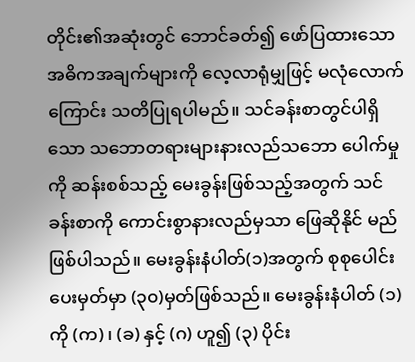တိုင်း၏အဆုံးတွင် ဘောင်ခတ်၍ ဖော်ပြထားသော အဓိကအချက်များကို လေ့လာရုံမျှဖြင့် မလုံလောက်ကြောင်း သတိပြုရပါမည်။ သင်ခန်းစာတွင်ပါရှိသော သဘောတရားများနားလည်သဘော ပေါက်မှုကို ဆန်းစစ်သည့် မေးခွန်းဖြစ်သည့်အတွက် သင်ခန်းစာကို ကောင်းစွာနားလည်မှသာ ဖြေဆိုနိုင် မည်ဖြစ်ပါသည်။ မေးခွန်းနံပါတ်(၁)အတွက် စုစုပေါင်းပေးမှတ်မှာ (၃၀)မှတ်ဖြစ်သည်။ မေးခွန်းနံပါတ် (၁)ကို (က)၊ (ခ) နှင့် (ဂ) ဟူ၍ (၃) ပိုင်း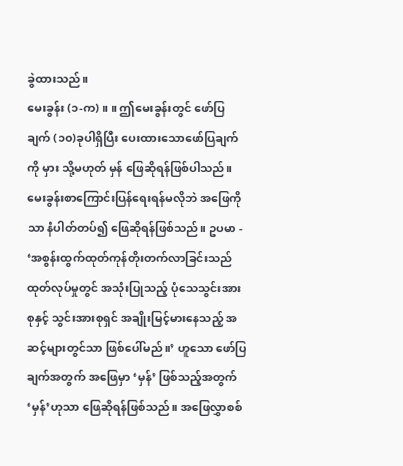ခွဲထားသည်။
မေးခွန်း (၁-က) ။ ။ ဤမေးခွန်းတွင် ဖော်ပြချက် (၁၀)ခုပါရှိပြီး ပေးထားသောဖော်ပြချက်ကို မှား သို့မဟုတ် မှန် ဖြေဆိုရန်ဖြစ်ပါသည်။ မေးခွန်းစာကြောင်းပြန်ရေးရန်မလိုဘဲ အဖြေကိုသာ နံပါတ်တပ်၍ ဖြေဆိုရန်ဖြစ်သည်။ ဥပမာ - ‘အစွန်းထွက်ထုတ်ကုန်တိုးတက်လာခြင်းသည် ထုတ်လုပ်မှုတွင် အသုံးပြုသည့် ပုံသေသွင်းအားစုနှင့် သွင်းအားစုရှင် အချိုးမြင့်မားနေသည့် အဆင့်များတွင်သာ ဖြစ်ပေါ်မည်။’ ဟူသော ဖော်ပြချက်အတွက် အဖြေမှာ ‘မှန်’ ဖြစ်သည့်အတွက် ‘မှန်’ဟုသာ ဖြေဆိုရန်ဖြစ်သည်။ အဖြေလွှာစစ်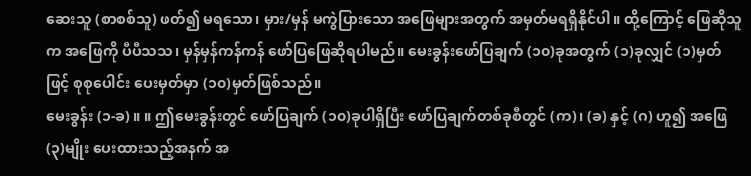ဆေးသူ (စာစစ်သူ) ဖတ်၍ မရသော၊ မှား/မှန် မကွဲပြားသော အဖြေများအတွက် အမှတ်မရရှိနိုင်ပါ။ ထို့ကြောင့် ဖြေဆိုသူက အဖြေကို ပီပီသသ၊ မှန်မှန်ကန်ကန် ဖော်ပြဖြေဆိုရပါမည်။ မေးခွန်းဖော်ပြချက် (၁၀)ခုအတွက် (၁)ခုလျှင် (၁)မှတ်ဖြင့် စုစုပေါင်း ပေးမှတ်မှာ (၁၀)မှတ်ဖြစ်သည်။
မေးခွန်း (၁-ခ) ။ ။ ဤမေးခွန်းတွင် ဖော်ပြချက် (၁၀)ခုပါရှိပြီး ဖော်ပြချက်တစ်ခုစီတွင် (က)၊ (ခ) နှင့် (ဂ) ဟူ၍ အဖြေ (၃)မျိုး ပေးထားသည့်အနက် အ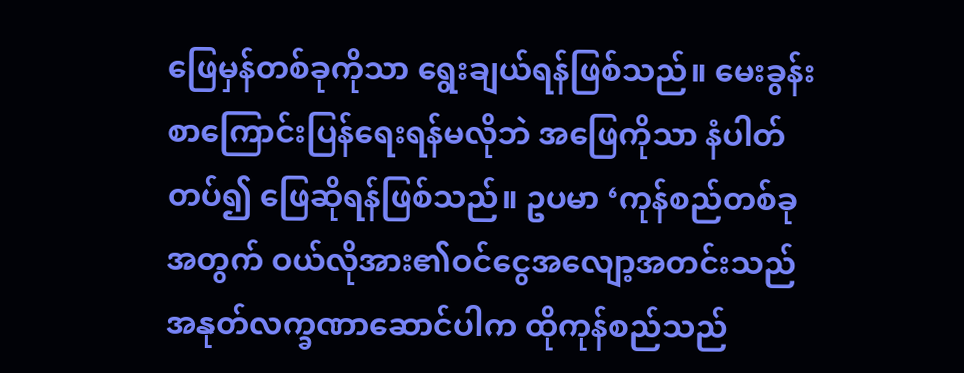ဖြေမှန်တစ်ခုကိုသာ ရွေးချယ်ရန်ဖြစ်သည်။ မေးခွန်း စာကြောင်းပြန်ရေးရန်မလိုဘဲ အဖြေကိုသာ နံပါတ်တပ်၍ ဖြေဆိုရန်ဖြစ်သည်။ ဥပမာ ‘ကုန်စည်တစ်ခု အတွက် ဝယ်လိုအား၏ဝင်ငွေအလျော့အတင်းသည် အနုတ်လက္ခဏာဆောင်ပါက ထိုကုန်စည်သည်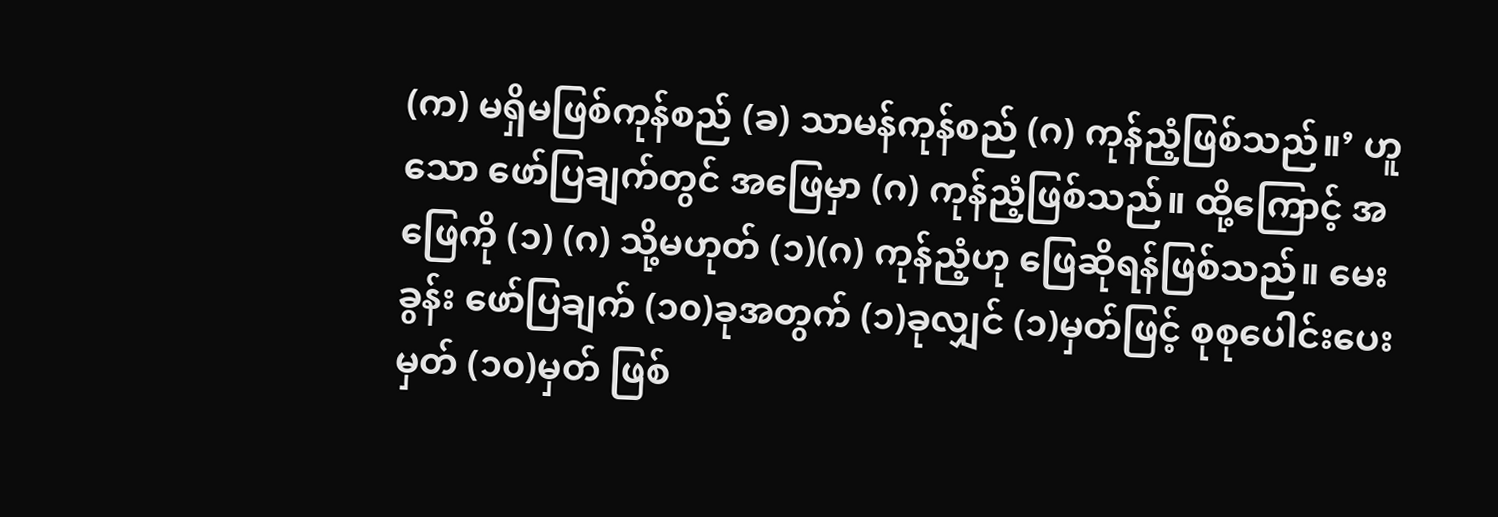(က) မရှိမဖြစ်ကုန်စည် (ခ) သာမန်ကုန်စည် (ဂ) ကုန်ညံ့ဖြစ်သည်။’ ဟူသော ဖော်ပြချက်တွင် အဖြေမှာ (ဂ) ကုန်ညံ့ဖြစ်သည်။ ထို့ကြောင့် အဖြေကို (၁) (ဂ) သို့မဟုတ် (၁)(ဂ) ကုန်ညံ့ဟု ဖြေဆိုရန်ဖြစ်သည်။ မေးခွန်း ဖော်ပြချက် (၁၀)ခုအတွက် (၁)ခုလျှင် (၁)မှတ်ဖြင့် စုစုပေါင်းပေးမှတ် (၁၀)မှတ် ဖြစ်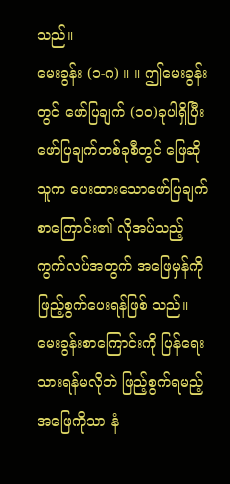သည်။
မေးခွန်း (၁-ဂ) ။ ။ ဤမေးခွန်းတွင် ဖော်ပြချက် (၁၀)ခုပါရှိပြီး ဖော်ပြချက်တစ်ခုစီတွင် ဖြေဆိုသူက ပေးထားသောဖော်ပြချက်စာကြောင်း၏ လိုအပ်သည့်ကွက်လပ်အတွက် အဖြေမှန်ကို ဖြည့်စွက်ပေးရန်ဖြစ် သည်။ မေးခွန်းစာကြောင်းကို ပြန်ရေးသားရန်မလိုဘဲ ဖြည့်စွက်ရမည့်အဖြေကိုသာ နံ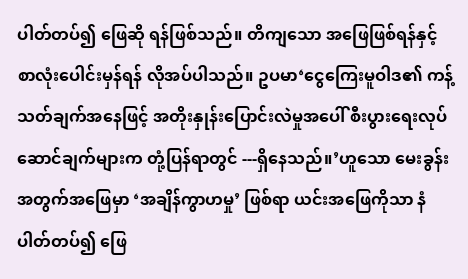ပါတ်တပ်၍ ဖြေဆို ရန်ဖြစ်သည်။ တိကျသော အဖြေဖြစ်ရန်နှင့် စာလုံးပေါင်းမှန်ရန် လိုအပ်ပါသည်။ ဥပမာ‘ငွေကြေးမူဝါဒ၏ ကန့်သတ်ချက်အနေဖြင့် အတိုးနှုန်းပြောင်းလဲမှုအပေါ် စီးပွားရေးလုပ်ဆောင်ချက်များက တုံ့ပြန်ရာတွင် ---ရှိနေသည်။’ဟူသော မေးခွန်းအတွက်အဖြေမှာ ‘အချိန်ကွာဟမှု’ ဖြစ်ရာ ယင်းအဖြေကိုသာ နံပါတ်တပ်၍ ဖြေ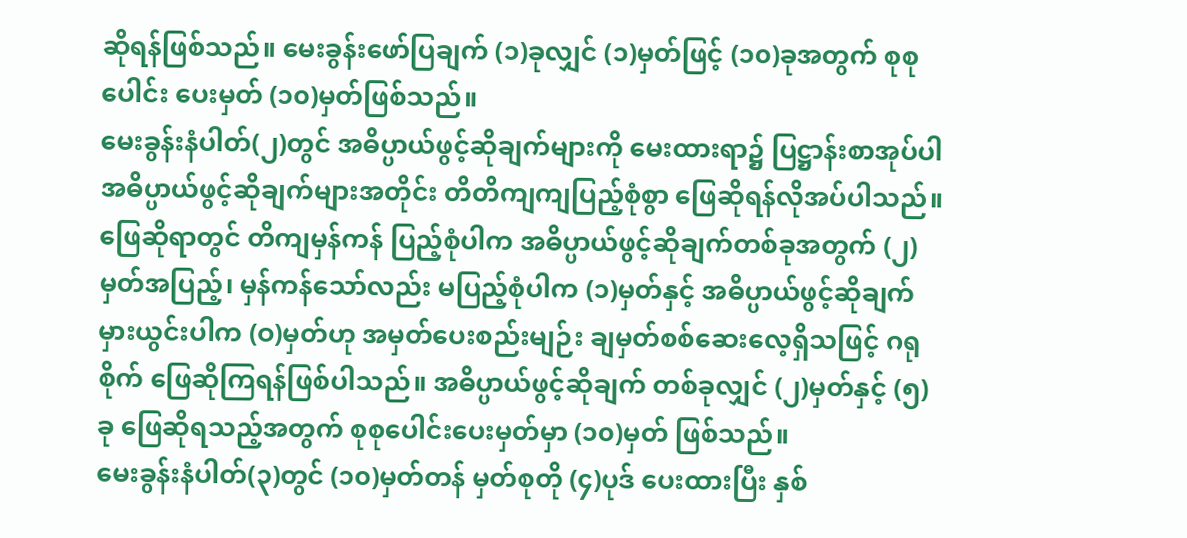ဆိုရန်ဖြစ်သည်။ မေးခွန်းဖော်ပြချက် (၁)ခုလျှင် (၁)မှတ်ဖြင့် (၁၀)ခုအတွက် စုစုပေါင်း ပေးမှတ် (၁၀)မှတ်ဖြစ်သည်။
မေးခွန်းနံပါတ်(၂)တွင် အဓိပ္ပာယ်ဖွင့်ဆိုချက်များကို မေးထားရာ၌ ပြဋ္ဌာန်းစာအုပ်ပါ အဓိပ္ပာယ်ဖွင့်ဆိုချက်များအတိုင်း တိတိကျကျပြည့်စုံစွာ ဖြေဆိုရန်လိုအပ်ပါသည်။ ဖြေဆိုရာတွင် တိကျမှန်ကန် ပြည့်စုံပါက အဓိပ္ပာယ်ဖွင့်ဆိုချက်တစ်ခုအတွက် (၂)မှတ်အပြည့်၊ မှန်ကန်သော်လည်း မပြည့်စုံပါက (၁)မှတ်နှင့် အဓိပ္ပာယ်ဖွင့်ဆိုချက် မှားယွင်းပါက (ဝ)မှတ်ဟု အမှတ်ပေးစည်းမျဉ်း ချမှတ်စစ်ဆေးလေ့ရှိသဖြင့် ဂရုစိုက် ဖြေဆိုကြရန်ဖြစ်ပါသည်။ အဓိပ္ပာယ်ဖွင့်ဆိုချက် တစ်ခုလျှင် (၂)မှတ်နှင့် (၅)ခု ဖြေဆိုရသည့်အတွက် စုစုပေါင်းပေးမှတ်မှာ (၁၀)မှတ် ဖြစ်သည်။
မေးခွန်းနံပါတ်(၃)တွင် (၁၀)မှတ်တန် မှတ်စုတို (၄)ပုဒ် ပေးထားပြီး နှစ်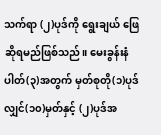သက်ရာ (၂)ပုဒ်ကို ရွေးချယ် ဖြေဆိုရမည်ဖြစ်သည်။ မေးခွန်းနံပါတ်(၃)အတွက် မှတ်စုတို(၁)ပုဒ်လျှင်(၁၀)မှတ်နှင့် (၂)ပုဒ်အ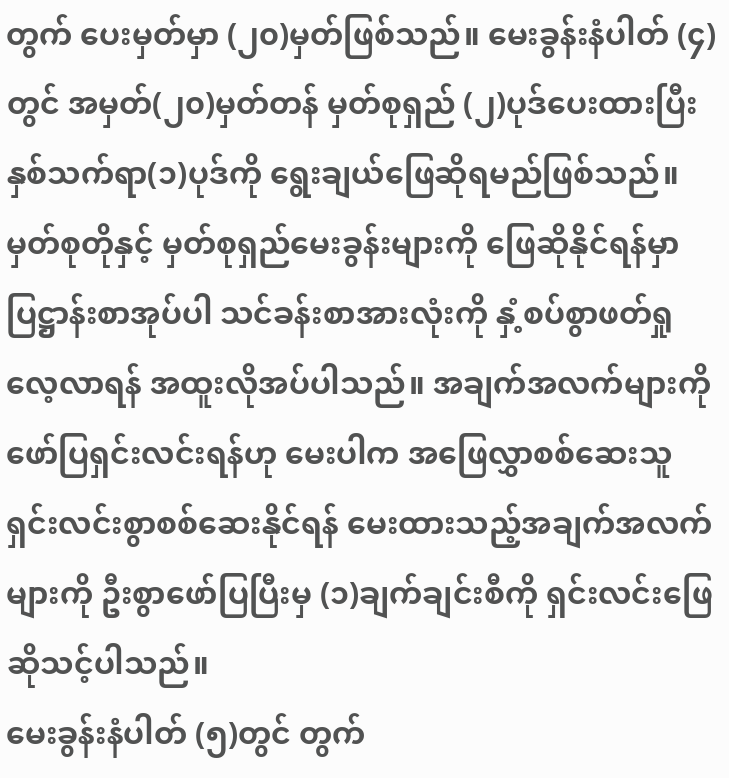တွက် ပေးမှတ်မှာ (၂၀)မှတ်ဖြစ်သည်။ မေးခွန်းနံပါတ် (၄)တွင် အမှတ်(၂၀)မှတ်တန် မှတ်စုရှည် (၂)ပုဒ်ပေးထားပြီး နှစ်သက်ရာ(၁)ပုဒ်ကို ရွေးချယ်ဖြေဆိုရမည်ဖြစ်သည်။ မှတ်စုတိုနှင့် မှတ်စုရှည်မေးခွန်းများကို ဖြေဆိုနိုင်ရန်မှာ ပြဋ္ဌာန်းစာအုပ်ပါ သင်ခန်းစာအားလုံးကို နှံ့စပ်စွာဖတ်ရှုလေ့လာရန် အထူးလိုအပ်ပါသည်။ အချက်အလက်များကို ဖော်ပြရှင်းလင်းရန်ဟု မေးပါက အဖြေလွှာစစ်ဆေးသူ ရှင်းလင်းစွာစစ်ဆေးနိုင်ရန် မေးထားသည့်အချက်အလက်များကို ဦးစွာဖော်ပြပြီးမှ (၁)ချက်ချင်းစီကို ရှင်းလင်းဖြေဆိုသင့်ပါသည်။
မေးခွန်းနံပါတ် (၅)တွင် တွက်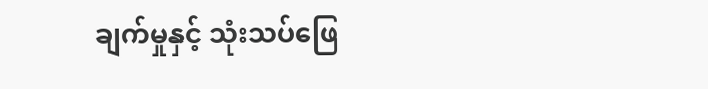ချက်မှုနှင့် သုံးသပ်ဖြေ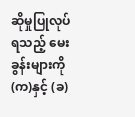ဆိုမှုပြုလုပ်ရသည့် မေးခွန်းများကို (က)နှင့် (ခ)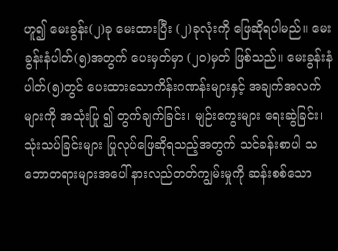ဟူ၍ မေးခွန်း(၂)ခု မေးထားပြီး (၂)ခုလုံးကို ဖြေဆိုရပါမည်။ မေးခွန်းနံပါတ်(၅)အတွက် ပေးမှတ်မှာ (၂၀)မှတ် ဖြစ်သည်။ မေးခွန်းနံပါတ်(၅)တွင် ပေးထားသောကိန်းဂဏန်းများနှင့် အချက်အလက်များကို အသုံးပြု ၍ တွက်ချက်ခြင်း၊ မျဉ်းကွေးများ ရေးဆွဲခြင်း၊ သုံးသပ်ခြင်းများ ပြုလုပ်ဖြေဆိုရသည့်အတွက် သင်ခန်းစာပါ သဘောတရားများအပေါ် နားလည်တတ်ကျွမ်းမှုကို ဆန်းစစ်သော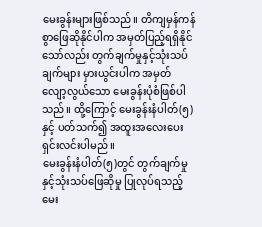မေးခွန်းများဖြစ်သည်။ တိကျမှန်ကန် စွာဖြေဆိုနိုင်ပါက အမှတ်ပြည့်ရရှိနိုင်သော်လည်း တွက်ချက်မှုနှင့်သုံးသပ်ချက်များ မှားယွင်းပါက အမှတ် လျော့လွယ်သော မေးခွန်းပုံစံဖြစ်ပါသည်။ ထို့ကြောင့် မေးခွန်းနံပါတ်(၅)နှင့် ပတ်သက်၍ အထူးအလေးပေး ရှင်းလင်းပါမည်။
မေးခွန်းနံပါတ်(၅)တွင် တွက်ချက်မှုနှင့်သုံးသပ်ဖြေဆိုမှု ပြုလုပ်ရသည့်မေး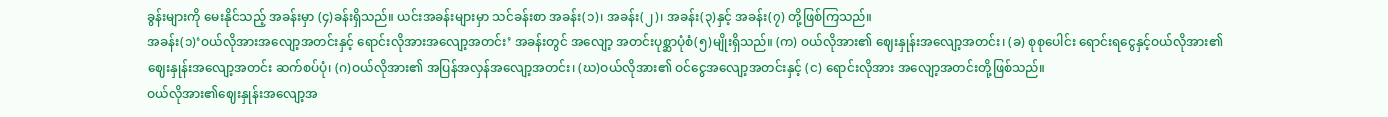ခွန်းများကို မေးနိုင်သည့် အခန်းမှာ (၄)ခန်းရှိသည်။ ယင်းအခန်းများမှာ သင်ခန်းစာ အခန်း(၁)၊ အခန်း(၂)၊ အခန်း(၃)နှင့် အခန်း(၇) တို့ဖြစ်ကြသည်။
အခန်း(၁)‘ဝယ်လိုအားအလျော့အတင်းနှင့် ရောင်းလိုအားအလျော့အတင်း’ အခန်းတွင် အလျော့ အတင်းပုစ္ဆာပုံစံ(၅)မျိုးရှိသည်။ (က) ဝယ်လိုအား၏ ဈေးနှုန်းအလျော့အတင်း၊ (ခ) စုစုပေါင်း ရောင်းရငွေနှင့်ဝယ်လိုအား၏ ဈေးနှုန်းအလျော့အတင်း ဆက်စပ်ပုံ၊ (ဂ)ဝယ်လိုအား၏ အပြန်အလှန်အလျော့အတင်း၊ (ဃ)ဝယ်လိုအား၏ ဝင်ငွေအလျော့အတင်းနှင့် (င) ရောင်းလိုအား အလျော့အတင်းတို့ဖြစ်သည်။
ဝယ်လိုအား၏ဈေးနှုန်းအလျော့အ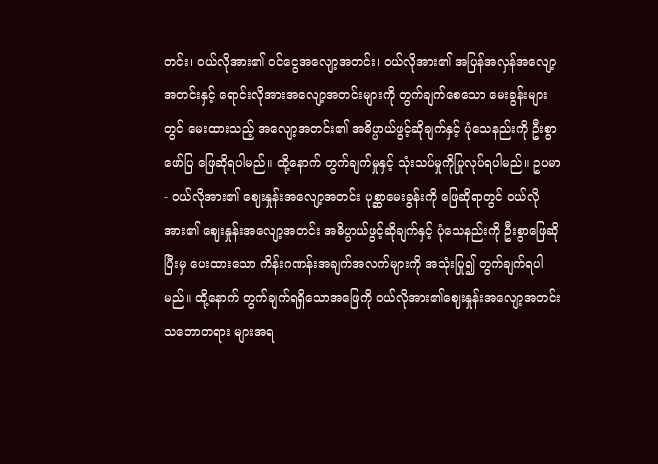တင်း၊ ဝယ်လိုအား၏ ဝင်ငွေအလျော့အတင်း၊ ဝယ်လိုအား၏ အပြန်အလှန်အလျော့အတင်းနှင့် ရောင်းလိုအားအလျော့အတင်းများကို တွက်ချက်စေသော မေးခွန်းများ တွင် မေးထားသည့် အလျော့အတင်း၏ အဓိပ္ပာယ်ဖွင့်ဆိုချက်နှင့် ပုံသေနည်းကို ဦးစွာဖော်ပြ ဖြေဆိုရပါမည်။ ထို့နောက် တွက်ချက်မှုနှင့် သုံးသပ်မှုကိုပြုလုပ်ရပါမည်။ ဥပမာ - ဝယ်လိုအား၏ ဈေးနှုန်းအလျော့အတင်း ပုစ္ဆာမေးခွန်းကို ဖြေဆိုရာတွင် ဝယ်လိုအား၏ ဈေးနှုန်းအလျော့အတင်း အဓိပ္ပာယ်ဖွင့်ဆိုချက်နှင့် ပုံသေနည်းကို ဦးစွာဖြေဆိုပြီးမှ ပေးထားသော ကိန်းဂဏန်းအချက်အလက်များကို အသုံးပြု၍ တွက်ချက်ရပါမည်။ ထို့နောက် တွက်ချက်ရရှိသောအဖြေကို ဝယ်လိုအား၏ဈေးနှုန်းအလျော့အတင်း သဘောတရား များအရ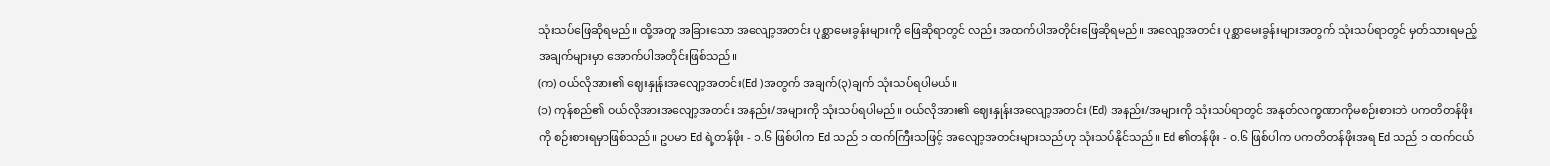သုံးသပ်ဖြေဆိုရမည်။ ထို့အတူ အခြားသော အလျော့အတင်း ပုစ္ဆာမေးခွန်းများကို ဖြေဆိုရာတွင် လည်း အထက်ပါအတိုင်းဖြေဆိုရမည်။ အလျော့အတင်း ပုစ္ဆာမေးခွန်းများအတွက် သုံးသပ်ရာတွင် မှတ်သားရမည့် အချက်များမှာ အောက်ပါအတိုင်းဖြစ်သည်။
(က) ဝယ်လိုအား၏ ဈေးနှုန်းအလျော့အတင်း(Ed )အတွက် အချက်(၃)ချက် သုံးသပ်ရပါမယ်။
(၁) ကုန်စည်၏ ဝယ်လိုအားအလျော့အတင်း အနည်း/အများကို သုံးသပ်ရပါမည်။ ဝယ်လိုအား၏ ဈေးနှုန်းအလျော့အတင်း (Ed) အနည်း/အများကို သုံးသပ်ရာတွင် အနုတ်လက္ခဏာကိုမစဉ်းစားဘဲ ပကတိတန်ဖိုးကို စဉ်းစားရမှာဖြစ်သည်။ ဥပမာ Ed ရဲ့တန်ဖိုး - ၁.၆ ဖြစ်ပါက Ed သည် ၁ ထက်ကြီးသဖြင့် အလျော့အတင်းများသည်ဟု သုံးသပ်နိုင်သည်။ Ed ၏တန်ဖိုး - ၀.၆ ဖြစ်ပါက ပကတိတန်ဖိုးအရ Ed သည် ၁ ထက်ငယ်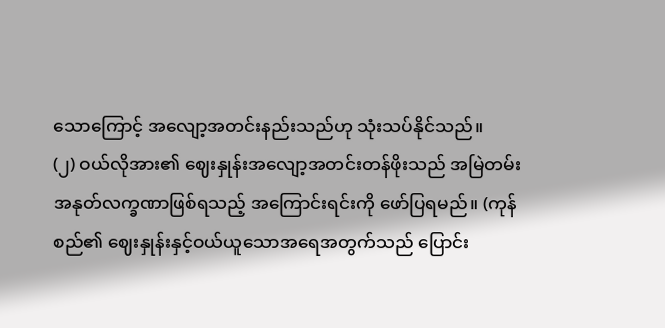သောကြောင့် အလျော့အတင်းနည်းသည်ဟု သုံးသပ်နိုင်သည်။
(၂) ဝယ်လိုအား၏ ဈေးနှုန်းအလျော့အတင်းတန်ဖိုးသည် အမြဲတမ်း အနုတ်လက္ခဏာဖြစ်ရသည့် အကြောင်းရင်းကို ဖော်ပြရမည်။ (ကုန်စည်၏ ဈေးနှုန်းနှင့်ဝယ်ယူသောအရေအတွက်သည် ပြောင်း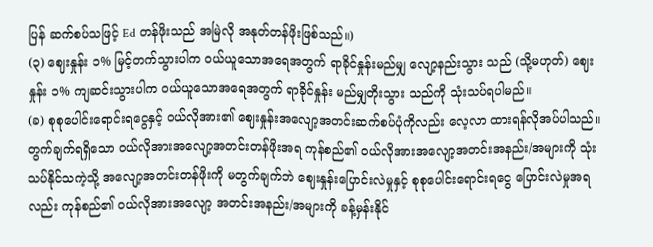ပြန် ဆက်စပ်သဖြင့် Ed တန်ဖိုးသည် အမြဲလို အနုတ်တန်ဖိုးဖြစ်သည်။)
(၃) ဈေးနှုန်း ၁% မြင့်တက်သွားပါက ဝယ်ယူသောအရေအတွက် ရာခိုင်နှုန်းမည်မျှ လျော့နည်းသွား သည် (သို့မဟုတ်) ဈေးနှုန်း ၁% ကျဆင်းသွားပါက ဝယ်ယူသောအရေအတွက် ရာခိုင်နှုန်း မည်မျှတိုးသွား သည်ကို သုံးသပ်ရပါမည်။
(ခ) စုစုပေါင်းရောင်းရငွေနှင့် ဝယ်လိုအား၏ ဈေးနှုန်းအလျော့အတင်းဆက်စပ်ပုံကိုလည်း လေ့လာ ထားရန်လိုအပ်ပါသည်။ တွက်ချက်ရရှိသော ဝယ်လိုအားအလျော့အတင်းတန်ဖိုးအရ ကုန်စည်၏ ဝယ်လိုအားအလျော့အတင်းအနည်း/အများကို သုံးသပ်နိုင်သကဲ့သို့ အလျော့အတင်းတန်ဖိုးကို မတွက်ချက်ဘဲ ဈေးနှုန်းပြောင်းလဲမှုနှင့် စုစုပေါင်းရောင်းရငွေ ပြောင်းလဲမှုအရလည်း ကုန်စည်၏ ဝယ်လိုအားအလျော့ အတင်းအနည်း/အများကို ခန့်မှန်းနိုင်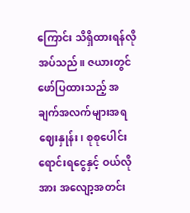ကြောင်း သိရှိထားရန်လိုအပ်သည်။ ဇယားတွင် ဖော်ပြထားသည့် အချက်အလက်များအရ ဈေးနှုန်း၊ စုစုပေါင်းရောင်းရငွေနှင့် ဝယ်လိုအား အလျော့အတင်း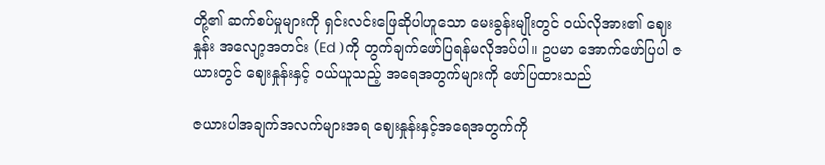တို့၏ ဆက်စပ်မှုများကို ရှင်းလင်းဖြေဆိုပါဟူသော မေးခွန်းမျိုးတွင် ဝယ်လိုအား၏ ဈေးနှုန်း အလျော့အတင်း (Ed )ကို တွက်ချက်ဖော်ပြရန်မလိုအပ်ပါ။ ဥပမာ အောက်ဖော်ပြပါ ဇယားတွင် ဈေးနှုန်းနှင့် ဝယ်ယူသည့် အရေအတွက်များကို ဖော်ပြထားသည်

ဇယားပါအချက်အလက်များအရ ဈေးနှုန်းနှင့်အရေအတွက်ကို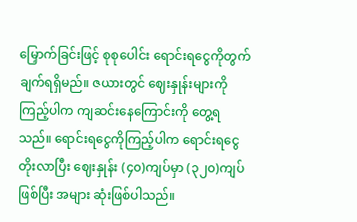မြှောက်ခြင်းဖြင့် စုစုပေါင်း ရောင်းရငွေကိုတွက်ချက်ရရှိမည်။ ဇယားတွင် ဈေးနှုန်းများကိုကြည့်ပါက ကျဆင်းနေကြောင်းကို တွေ့ရ သည်။ ရောင်းရငွေကိုကြည့်ပါက ရောင်းရငွေတိုးလာပြီး ဈေးနှုန်း (၄၀)ကျပ်မှာ (၃၂၀)ကျပ်ဖြစ်ပြီး အများ ဆုံးဖြစ်ပါသည်။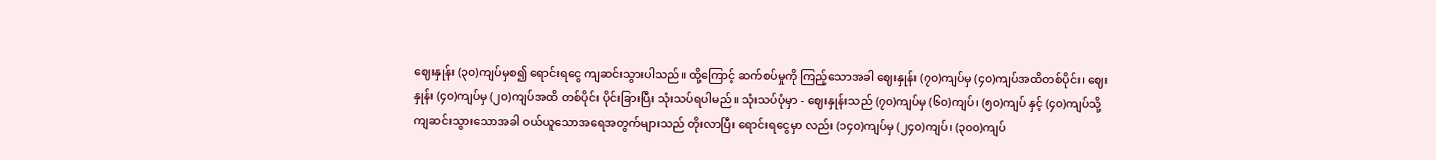ဈေးနှုန်း (၃၀)ကျပ်မှစ၍ ရောင်းရငွေ ကျဆင်းသွားပါသည်။ ထို့ကြောင့် ဆက်စပ်မှုကို ကြည့်သောအခါ ဈေးနှုန်း (၇၀)ကျပ်မှ (၄၀)ကျပ်အထိတစ်ပိုင်း၊ ဈေးနှုန်း (၄၀)ကျပ်မှ (၂၀)ကျပ်အထိ တစ်ပိုင်း ပိုင်းခြားပြီး သုံးသပ်ရပါမည်။ သုံးသပ်ပုံမှာ - ဈေးနှုန်းသည် (၇၀)ကျပ်မှ (၆၀)ကျပ်၊ (၅၀)ကျပ် နှင့် (၄၀)ကျပ်သို့ ကျဆင်းသွားသောအခါ ဝယ်ယူသောအရေအတွက်များသည် တိုးလာပြီး ရောင်းရငွေမှာ လည်း (၁၄၀)ကျပ်မှ (၂၄၀)ကျပ်၊ (၃၀၀)ကျပ်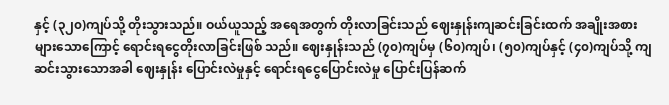နှင့် (၃၂၀)ကျပ်သို့ တိုးသွားသည်။ ဝယ်ယူသည့် အရေအတွက် တိုးလာခြင်းသည် ဈေးနှုန်းကျဆင်းခြင်းထက် အချိုးအစားများသောကြောင့် ရောင်းရငွေတိုးလာခြင်းဖြစ် သည်။ ဈေးနှုန်းသည် (၇၀)ကျပ်မှ (၆၀)ကျပ်၊ (၅၀)ကျပ်နှင့် (၄၀)ကျပ်သို့ ကျဆင်းသွားသောအခါ ဈေးနှုန်း ပြောင်းလဲမှုနှင့် ရောင်းရငွေပြောင်းလဲမှု ပြောင်းပြန်ဆက်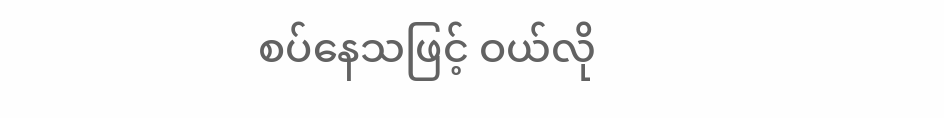စပ်နေသဖြင့် ဝယ်လို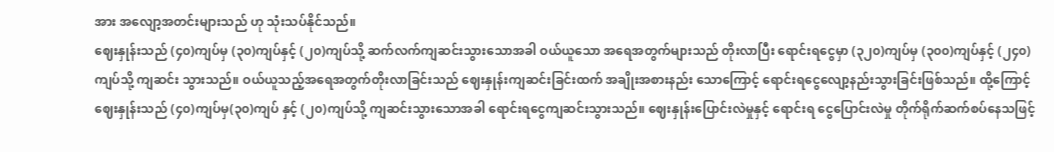အား အလျော့အတင်းများသည် ဟု သုံးသပ်နိုင်သည်။
ဈေးနှုန်းသည် (၄၀)ကျပ်မှ (၃၀)ကျပ်နှင့် (၂၀)ကျပ်သို့ ဆက်လက်ကျဆင်းသွားသောအခါ ဝယ်ယူသော အရေအတွက်များသည် တိုးလာပြီး ရောင်းရငွေမှာ (၃၂၀)ကျပ်မှ (၃၀၀)ကျပ်နှင့် (၂၄၀)ကျပ်သို့ ကျဆင်း သွားသည်။ ဝယ်ယူသည့်အရေအတွက်တိုးလာခြင်းသည် ဈေးနှုန်းကျဆင်းခြင်းထက် အချိုးအစားနည်း သောကြောင့် ရောင်းရငွေလျော့နည်းသွားခြင်းဖြစ်သည်။ ထို့ကြောင့် ဈေးနှုန်းသည် (၄၀)ကျပ်မှ(၃၀)ကျပ် နှင့် (၂၀)ကျပ်သို့ ကျဆင်းသွားသောအခါ ရောင်းရငွေကျဆင်းသွားသည်။ ဈေးနှုန်းပြောင်းလဲမှုနှင့် ရောင်းရ ငွေပြောင်းလဲမှု တိုက်ရိုက်ဆက်စပ်နေသဖြင့်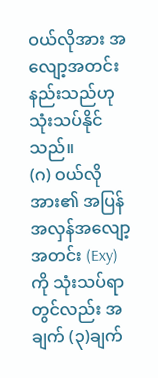ဝယ်လိုအား အလျော့အတင်းနည်းသည်ဟု သုံးသပ်နိုင်သည်။
(ဂ) ဝယ်လိုအား၏ အပြန်အလှန်အလျော့အတင်း (Exy) ကို သုံးသပ်ရာတွင်လည်း အချက် (၃)ချက်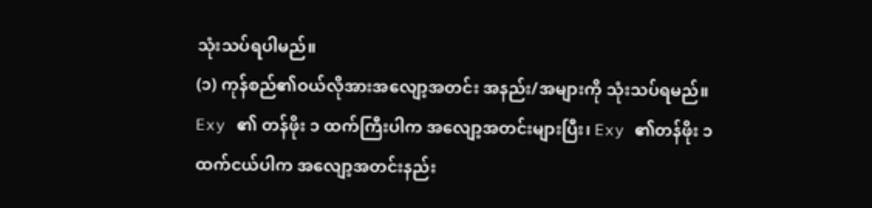သုံးသပ်ရပါမည်။
(၁) ကုန်စည်၏ဝယ်လိုအားအလျော့အတင်း အနည်း/အများကို သုံးသပ်ရမည်။ Exy ၏ တန်ဖိုး ၁ ထက်ကြီးပါက အလျော့အတင်းများပြီး၊ Exy ၏တန်ဖိုး ၁ ထက်ငယ်ပါက အလျော့အတင်းနည်း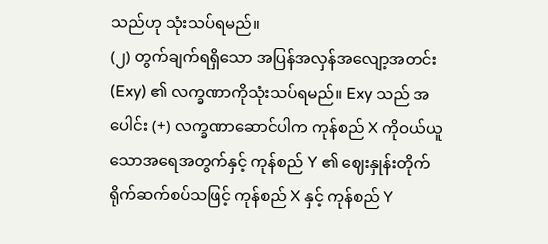သည်ဟု သုံးသပ်ရမည်။
(၂) တွက်ချက်ရရှိသော အပြန်အလှန်အလျော့အတင်း (Exy) ၏ လက္ခဏာကိုသုံးသပ်ရမည်။ Exy သည် အပေါင်း (+) လက္ခဏာဆောင်ပါက ကုန်စည် X ကိုဝယ်ယူသောအရေအတွက်နှင့် ကုန်စည် Y ၏ ဈေးနှုန်းတိုက်ရိုက်ဆက်စပ်သဖြင့် ကုန်စည် X နှင့် ကုန်စည် Y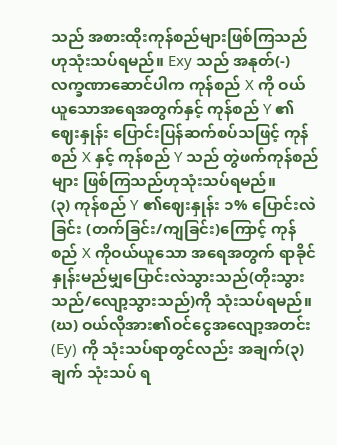သည် အစားထိုးကုန်စည်များဖြစ်ကြသည် ဟုသုံးသပ်ရမည်။ Exy သည် အနုတ်(-) လက္ခဏာဆောင်ပါက ကုန်စည် X ကို ဝယ်ယူသောအရေအတွက်နှင့် ကုန်စည် Y ၏ဈေးနှုန်း ပြောင်းပြန်ဆက်စပ်သဖြင့် ကုန်စည် X နှင့် ကုန်စည် Y သည် တွဲဖက်ကုန်စည်များ ဖြစ်ကြသည်ဟုသုံးသပ်ရမည်။
(၃) ကုန်စည် Y ၏ဈေးနှုန်း ၁% ပြောင်းလဲခြင်း (တက်ခြင်း/ကျခြင်း)ကြောင့် ကုန်စည် X ကိုဝယ်ယူသော အရေအတွက် ရာခိုင်နှုန်းမည်မျှပြောင်းလဲသွားသည်(တိုးသွားသည်/လျော့သွားသည်)ကို သုံးသပ်ရမည်။
(ဃ) ဝယ်လိုအား၏ဝင်ငွေအလျော့အတင်း (Ey) ကို သုံးသပ်ရာတွင်လည်း အချက်(၃)ချက် သုံးသပ် ရ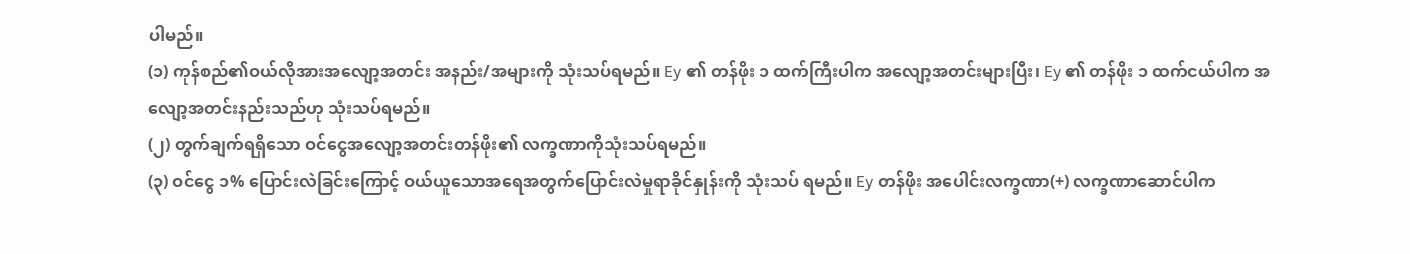ပါမည်။
(၁) ကုန်စည်၏ဝယ်လိုအားအလျော့အတင်း အနည်း/အများကို သုံးသပ်ရမည်။ Ey ၏ တန်ဖိုး ၁ ထက်ကြီးပါက အလျော့အတင်းများပြီး၊ Ey ၏ တန်ဖိုး ၁ ထက်ငယ်ပါက အလျော့အတင်းနည်းသည်ဟု သုံးသပ်ရမည်။
(၂) တွက်ချက်ရရှိသော ဝင်ငွေအလျော့အတင်းတန်ဖိုး၏ လက္ခဏာကိုသုံးသပ်ရမည်။
(၃) ဝင်ငွေ ၁% ပြောင်းလဲခြင်းကြောင့် ဝယ်ယူသောအရေအတွက်ပြောင်းလဲမှုရာခိုင်နှုန်းကို သုံးသပ် ရမည်။ Ey တန်ဖိုး အပေါင်းလက္ခဏာ(+) လက္ခဏာဆောင်ပါက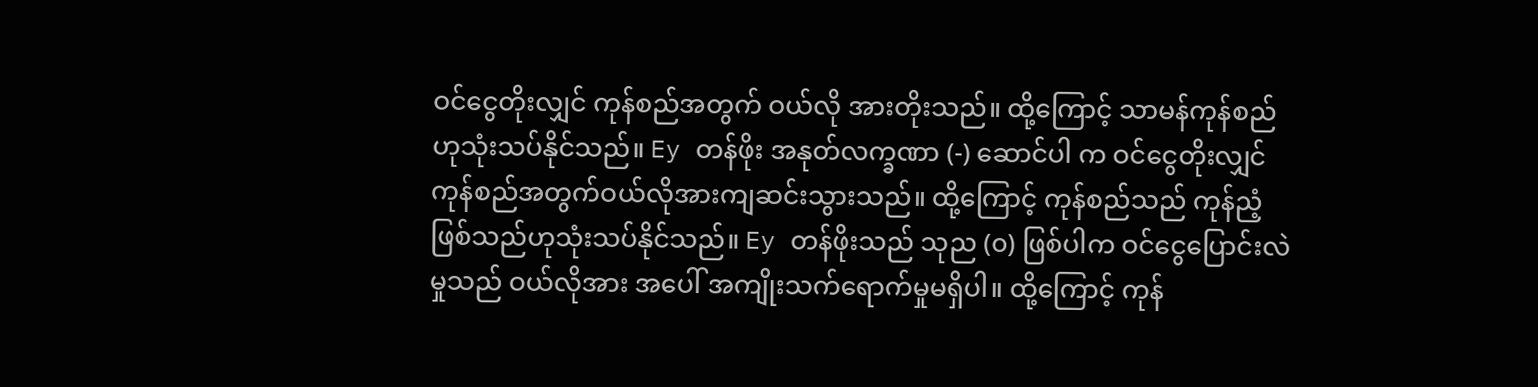ဝင်ငွေတိုးလျှင် ကုန်စည်အတွက် ဝယ်လို အားတိုးသည်။ ထို့ကြောင့် သာမန်ကုန်စည်ဟုသုံးသပ်နိုင်သည်။ Ey တန်ဖိုး အနုတ်လက္ခဏာ (-) ဆောင်ပါ က ဝင်ငွေတိုးလျှင် ကုန်စည်အတွက်ဝယ်လိုအားကျဆင်းသွားသည်။ ထို့ကြောင့် ကုန်စည်သည် ကုန်ညံ့ ဖြစ်သည်ဟုသုံးသပ်နိုင်သည်။ Ey တန်ဖိုးသည် သုည (၀) ဖြစ်ပါက ဝင်ငွေပြောင်းလဲမှုသည် ဝယ်လိုအား အပေါ် အကျိုးသက်ရောက်မှုမရှိပါ။ ထို့ကြောင့် ကုန်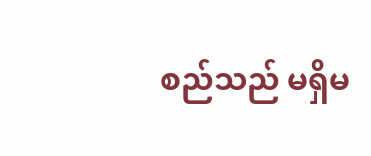စည်သည် မရှိမ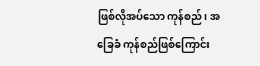ဖြစ်လိုအပ်သော ကုန်စည်၊ အခြေခံ ကုန်စည်ဖြစ်ကြောင်း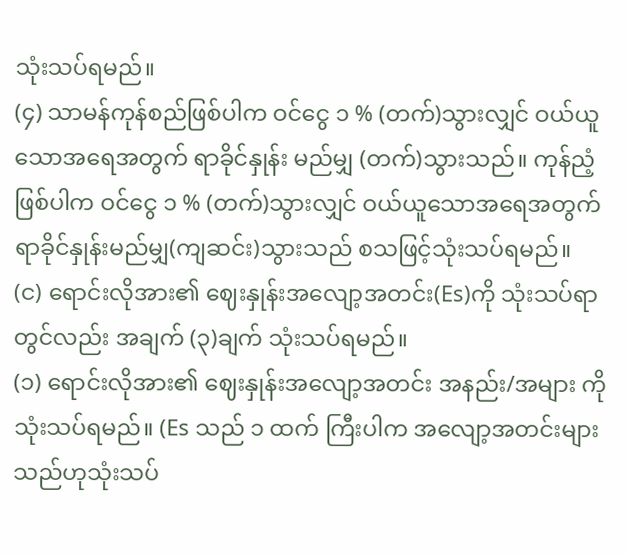သုံးသပ်ရမည်။
(၄) သာမန်ကုန်စည်ဖြစ်ပါက ဝင်ငွေ ၁ % (တက်)သွားလျှင် ဝယ်ယူသောအရေအတွက် ရာခိုင်နှုန်း မည်မျှ (တက်)သွားသည်။ ကုန်ညံ့ဖြစ်ပါက ဝင်ငွေ ၁ % (တက်)သွားလျှင် ဝယ်ယူသောအရေအတွက် ရာခိုင်နှုန်းမည်မျှ(ကျဆင်း)သွားသည် စသဖြင့်သုံးသပ်ရမည်။
(င) ရောင်းလိုအား၏ ဈေးနှုန်းအလျော့အတင်း(Es)ကို သုံးသပ်ရာတွင်လည်း အချက် (၃)ချက် သုံးသပ်ရမည်။
(၁) ရောင်းလိုအား၏ ဈေးနှုန်းအလျော့အတင်း အနည်း/အများ ကိုသုံးသပ်ရမည်။ (Es သည် ၁ ထက် ကြီးပါက အလျော့အတင်းများသည်ဟုသုံးသပ်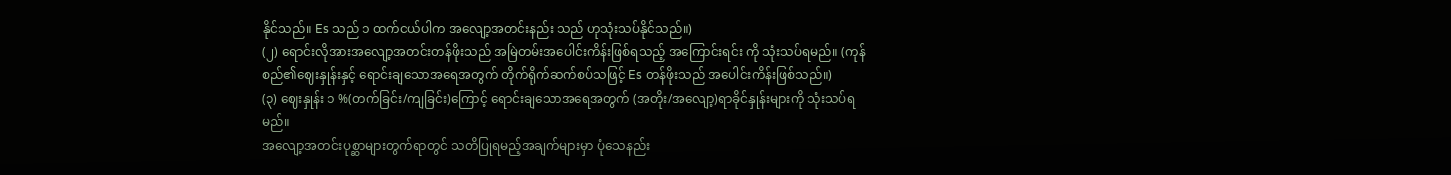နိုင်သည်။ Es သည် ၁ ထက်ငယ်ပါက အလျော့အတင်းနည်း သည် ဟုသုံးသပ်နိုင်သည်။)
(၂) ရောင်းလိုအားအလျော့အတင်းတန်ဖိုးသည် အမြဲတမ်းအပေါင်းကိန်းဖြစ်ရသည့် အကြောင်းရင်း ကို သုံးသပ်ရမည်။ (ကုန်စည်၏ဈေးနှုန်းနှင့် ရောင်းချသောအရေအတွက် တိုက်ရိုက်ဆက်စပ်သဖြင့် Es တန်ဖိုးသည် အပေါင်းကိန်းဖြစ်သည်။)
(၃) ဈေးနှုန်း ၁ %(တက်ခြင်း/ကျခြင်း)ကြောင့် ရောင်းချသောအရေအတွက် (အတိုး/အလျော့)ရာခိုင်နှုန်းများကို သုံးသပ်ရမည်။
အလျော့အတင်းပုစ္ဆာများတွက်ရာတွင် သတိပြုရမည့်အချက်များမှာ ပုံသေနည်း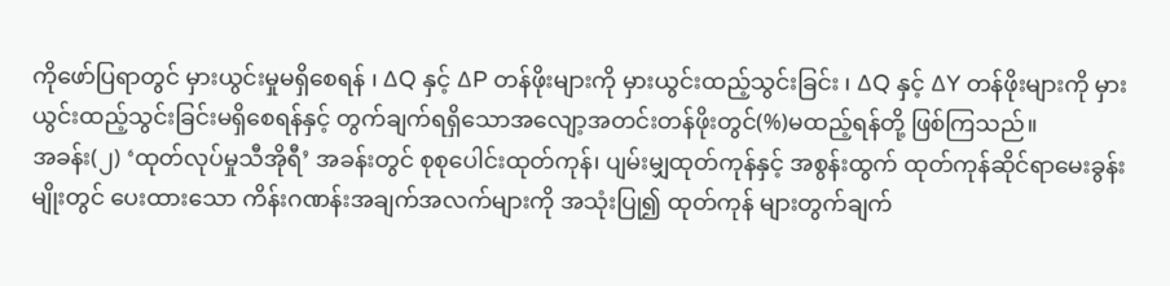ကိုဖော်ပြရာတွင် မှားယွင်းမှုမရှိစေရန် ၊ ∆Q နှင့် ∆P တန်ဖိုးများကို မှားယွင်းထည့်သွင်းခြင်း ၊ ∆Q နှင့် ∆Y တန်ဖိုးများကို မှားယွင်းထည့်သွင်းခြင်းမရှိစေရန်နှင့် တွက်ချက်ရရှိသောအလျော့အတင်းတန်ဖိုးတွင်(%)မထည့်ရန်တို့ ဖြစ်ကြသည်။
အခန်း(၂) ‘ထုတ်လုပ်မှုသီအိုရီ’ အခန်းတွင် စုစုပေါင်းထုတ်ကုန်၊ ပျမ်းမျှထုတ်ကုန်နှင့် အစွန်းထွက် ထုတ်ကုန်ဆိုင်ရာမေးခွန်းမျိုးတွင် ပေးထားသော ကိန်းဂဏန်းအချက်အလက်များကို အသုံးပြု၍ ထုတ်ကုန် များတွက်ချက်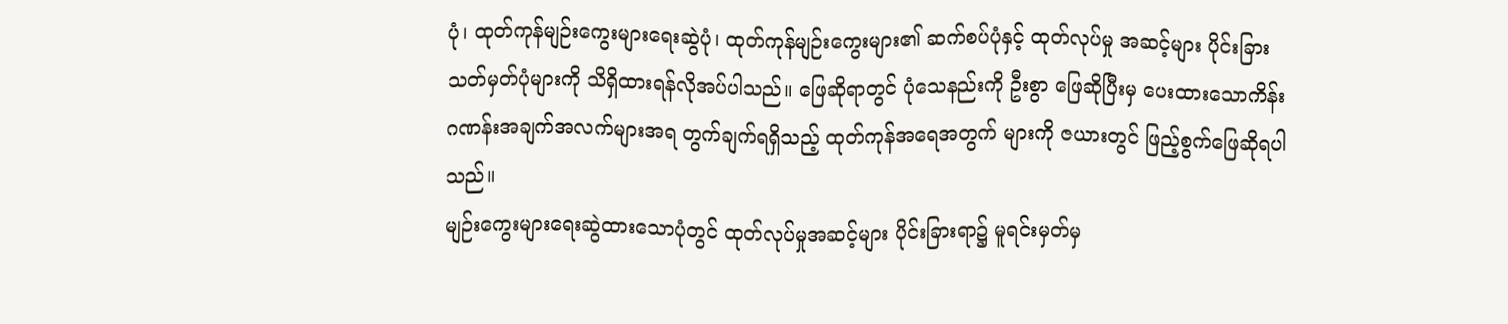ပုံ၊ ထုတ်ကုန်မျဉ်းကွေးများရေးဆွဲပုံ၊ ထုတ်ကုန်မျဉ်းကွေးများ၏ ဆက်စပ်ပုံနှင့် ထုတ်လုပ်မှု အဆင့်များ ပိုင်းခြားသတ်မှတ်ပုံများကို သိရှိထားရန်လိုအပ်ပါသည်။ ဖြေဆိုရာတွင် ပုံသေနည်းကို ဦးစွာ ဖြေဆိုပြီးမှ ပေးထားသောကိန်းဂဏန်းအချက်အလက်များအရ တွက်ချက်ရရှိသည့် ထုတ်ကုန်အရေအတွက် များကို ဇယားတွင် ဖြည့်စွက်ဖြေဆိုရပါသည်။
မျဉ်းကွေးများရေးဆွဲထားသောပုံတွင် ထုတ်လုပ်မှုအဆင့်များ ပိုင်းခြားရာ၌ မူရင်းမှတ်မှ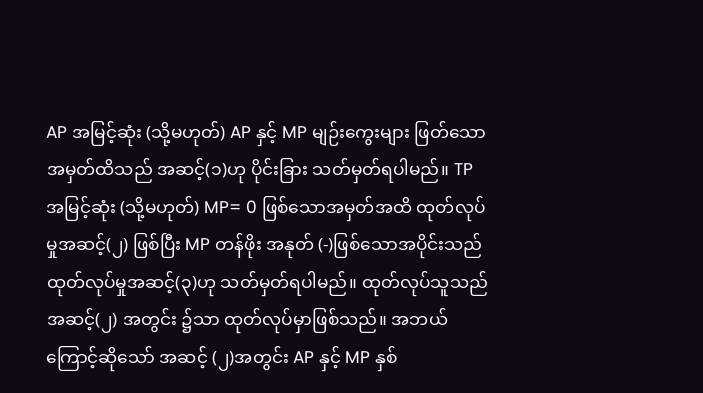AP အမြင့်ဆုံး (သို့မဟုတ်) AP နှင့် MP မျဉ်းကွေးများ ဖြတ်သောအမှတ်ထိသည် အဆင့်(၁)ဟု ပိုင်းခြား သတ်မှတ်ရပါမည်။ TP အမြင့်ဆုံး (သို့မဟုတ်) MP= 0 ဖြစ်သောအမှတ်အထိ ထုတ်လုပ်မှုအဆင့်(၂) ဖြစ်ပြီး MP တန်ဖိုး အနုတ် (-)ဖြစ်သောအပိုင်းသည် ထုတ်လုပ်မှုအဆင့်(၃)ဟု သတ်မှတ်ရပါမည်။ ထုတ်လုပ်သူသည် အဆင့်(၂) အတွင်း ၌သာ ထုတ်လုပ်မှာဖြစ်သည်။ အဘယ်ကြောင့်ဆိုသော် အဆင့် (၂)အတွင်း AP နှင့် MP နှစ်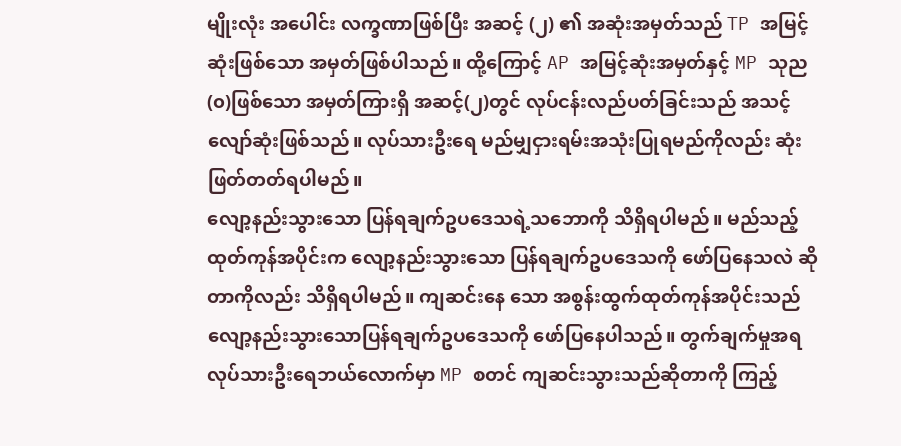မျိုးလုံး အပေါင်း လက္ခဏာဖြစ်ပြီး အဆင့် (၂) ၏ အဆုံးအမှတ်သည် TP အမြင့်ဆုံးဖြစ်သော အမှတ်ဖြစ်ပါသည်။ ထို့ကြောင့် AP အမြင့်ဆုံးအမှတ်နှင့် MP သုည(၀)ဖြစ်သော အမှတ်ကြားရှိ အဆင့်(၂)တွင် လုပ်ငန်းလည်ပတ်ခြင်းသည် အသင့်လျော်ဆုံးဖြစ်သည်။ လုပ်သားဦးရေ မည်မျှငှားရမ်းအသုံးပြုရမည်ကိုလည်း ဆုံးဖြတ်တတ်ရပါမည်။
လျော့နည်းသွားသော ပြန်ရချက်ဥပဒေသရဲ့သဘောကို သိရှိရပါမည်။ မည်သည့် ထုတ်ကုန်အပိုင်းက လျော့နည်းသွားသော ပြန်ရချက်ဥပဒေသကို ဖော်ပြနေသလဲ ဆိုတာကိုလည်း သိရှိရပါမည်။ ကျဆင်းနေ သော အစွန်းထွက်ထုတ်ကုန်အပိုင်းသည် လျော့နည်းသွားသောပြန်ရချက်ဥပဒေသကို ဖော်ပြနေပါသည်။ တွက်ချက်မှုအရ လုပ်သားဦးရေဘယ်လောက်မှာ MP စတင် ကျဆင်းသွားသည်ဆိုတာကို ကြည့်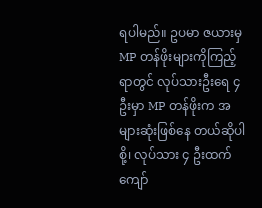ရပါမည်။ ဥပမာ ဇယားမှ MP တန်ဖိုးများကိုကြည့်ရာတွင် လုပ်သားဦးရေ ၄ ဦးမှာ MP တန်ဖိုးက အများဆုံးဖြစ်နေ တယ်ဆိုပါစို့၊ လုပ်သား ၄ ဦးထက်ကျော်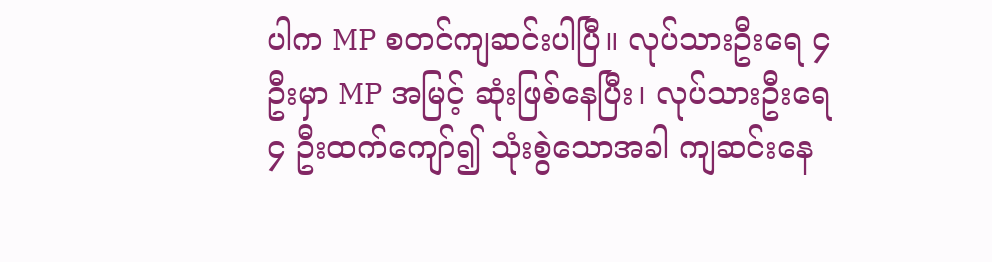ပါက MP စတင်ကျဆင်းပါပြီ။ လုပ်သားဦးရေ ၄ ဦးမှာ MP အမြင့် ဆုံးဖြစ်နေပြီး၊ လုပ်သားဦးရေ ၄ ဦးထက်ကျော်၍ သုံးစွဲသောအခါ ကျဆင်းနေ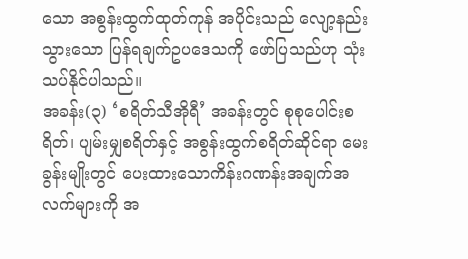သော အစွန်းထွက်ထုတ်ကုန် အပိုင်းသည် လျော့နည်းသွားသော ပြန်ရချက်ဥပဒေသကို ဖော်ပြသည်ဟု သုံးသပ်နိုင်ပါသည်။
အခန်း(၃) ‘စရိတ်သီအိုရီ’ အခန်းတွင် စုစုပေါင်းစရိတ်၊ ပျမ်းမျှစရိတ်နှင့် အစွန်းထွက်စရိတ်ဆိုင်ရာ မေးခွန်းမျိုးတွင် ပေးထားသောကိန်းဂဏန်းအချက်အလက်များကို အ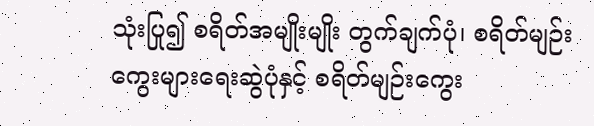သုံးပြု၍ စရိတ်အမျိုးမျိုး တွက်ချက်ပုံ၊ စရိတ်မျဉ်းကွေးများရေးဆွဲပုံနှင့် စရိတ်မျဉ်းကွေး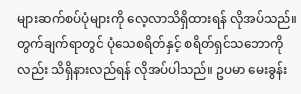များဆက်စပ်ပုံများကို လေ့လာသိရှိထားရန် လိုအပ်သည်။ တွက်ချက်ရာတွင် ပုံသေစရိတ်နှင့် စရိတ်ရှင်သဘောကိုလည်း သိရှိနားလည်ရန် လိုအပ်ပါသည်။ ဥပမာ မေးခွန်း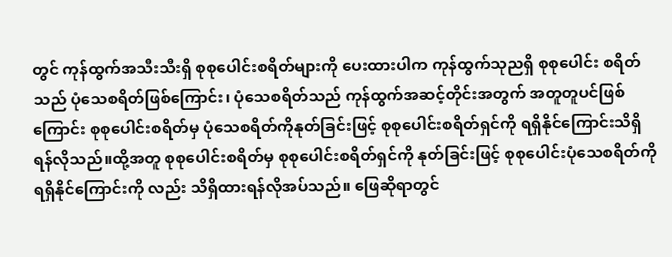တွင် ကုန်ထွက်အသီးသီးရှိ စုစုပေါင်းစရိတ်များကို ပေးထားပါက ကုန်ထွက်သုညရှိ စုစုပေါင်း စရိတ်သည် ပုံသေစရိတ်ဖြစ်ကြောင်း၊ ပုံသေစရိတ်သည် ကုန်ထွက်အဆင့်တိုင်းအတွက် အတူတူပင်ဖြစ် ကြောင်း စုစုပေါင်းစရိတ်မှ ပုံသေစရိတ်ကိုနုတ်ခြင်းဖြင့် စုစုပေါင်းစရိတ်ရှင်ကို ရရှိနိုင်ကြောင်းသိရှိရန်လိုသည်။ထို့အတူ စုစုပေါင်းစရိတ်မှ စုစုပေါင်းစရိတ်ရှင်ကို နုတ်ခြင်းဖြင့် စုစုပေါင်းပုံသေစရိတ်ကို ရရှိနိုင်ကြောင်းကို လည်း သိရှိထားရန်လိုအပ်သည်။ ဖြေဆိုရာတွင်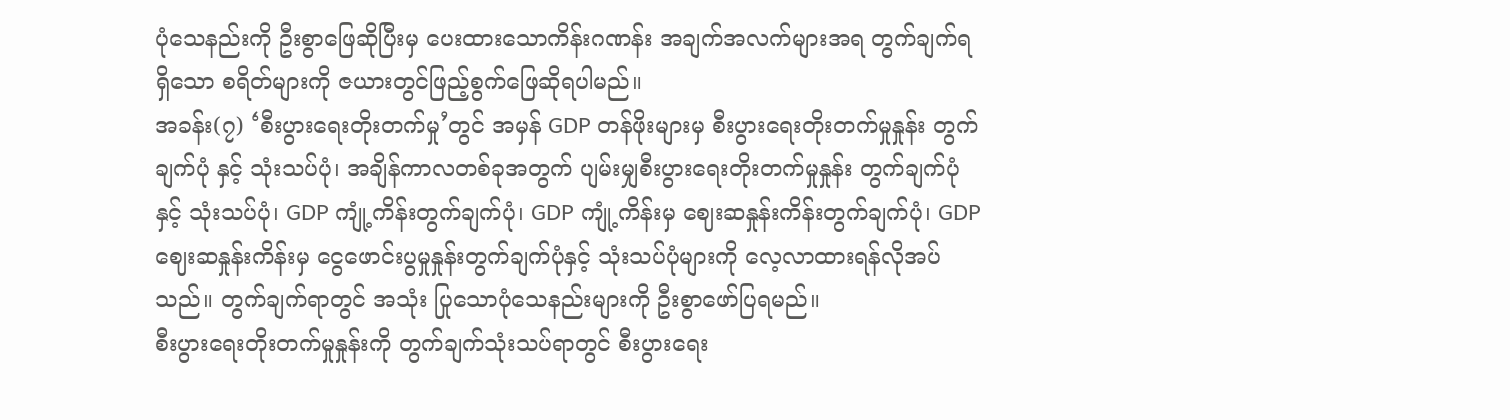ပုံသေနည်းကို ဦးစွာဖြေဆိုပြီးမှ ပေးထားသောကိန်းဂဏန်း အချက်အလက်များအရ တွက်ချက်ရရှိသော စရိတ်များကို ဇယားတွင်ဖြည့်စွက်ဖြေဆိုရပါမည်။
အခန်း(၇) ‘စီးပွားရေးတိုးတက်မှု’တွင် အမှန် GDP တန်ဖိုးများမှ စီးပွားရေးတိုးတက်မှုနှုန်း တွက်ချက်ပုံ နှင့် သုံးသပ်ပုံ၊ အချိန်ကာလတစ်ခုအတွက် ပျမ်းမျှစီးပွားရေးတိုးတက်မှုနှုန်း တွက်ချက်ပုံနှင့် သုံးသပ်ပုံ၊ GDP ကျုံ့ကိန်းတွက်ချက်ပုံ၊ GDP ကျုံ့ကိန်းမှ ဈေးဆနှုန်းကိန်းတွက်ချက်ပုံ၊ GDP ဈေးဆနှုန်းကိန်းမှ ငွေဖောင်းပွမှုနှုန်းတွက်ချက်ပုံနှင့် သုံးသပ်ပုံများကို လေ့လာထားရန်လိုအပ်သည်။ တွက်ချက်ရာတွင် အသုံး ပြုသောပုံသေနည်းများကို ဦးစွာဖော်ပြရမည်။
စီးပွားရေးတိုးတက်မှုနှုန်းကို တွက်ချက်သုံးသပ်ရာတွင် စီးပွားရေး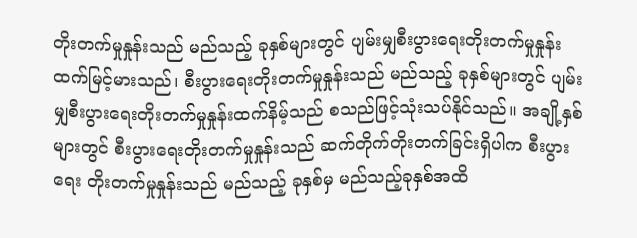တိုးတက်မှုနှုန်းသည် မည်သည့် ခုနှစ်များတွင် ပျမ်းမျှစီးပွားရေးတိုးတက်မှုနှုန်းထက်မြင့်မားသည်၊ စီးပွားရေးတိုးတက်မှုနှုန်းသည် မည်သည့် ခုနှစ်များတွင် ပျမ်းမျှစီးပွားရေးတိုးတက်မှုနှုန်းထက်နိမ့်သည် စသည်ဖြင့်သုံးသပ်နိုင်သည်။ အချို့နှစ်များတွင် စီးပွားရေးတိုးတက်မှုနှုန်းသည် ဆက်တိုက်တိုးတက်ခြင်းရှိပါက စီးပွားရေး တိုးတက်မှုနှုန်းသည် မည်သည့် ခုနှစ်မှ မည်သည့်ခုနှစ်အထိ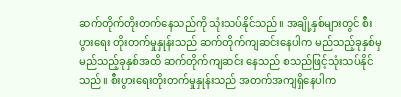ဆက်တိုက်တိုးတက်နေသည်ကို သုံးသပ်နိုင်သည်။ အချို့နှစ်များတွင် စီးပွားရေး တိုးတက်မှုနှုန်းသည် ဆက်တိုက်ကျဆင်းနေပါက မည်သည့်ခုနှစ်မှ မည်သည့်ခုနှစ်အထိ ဆက်တိုက်ကျဆင်း နေသည် စသည်ဖြင့်သုံးသပ်နိုင်သည်။ စီးပွားရေးတိုးတက်မှုနှုန်းသည် အတက်အကျရှိနေပါက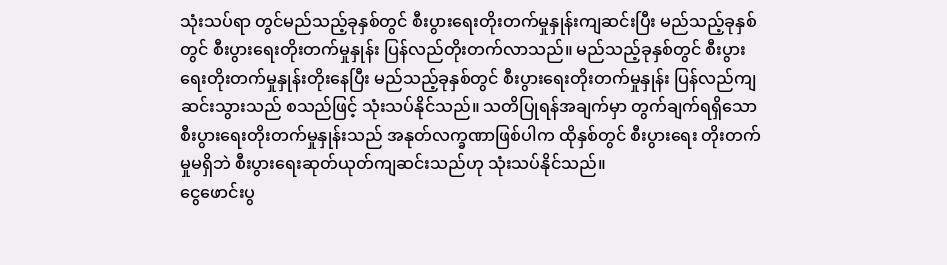သုံးသပ်ရာ တွင်မည်သည့်ခုနှစ်တွင် စီးပွားရေးတိုးတက်မှုနှုန်းကျဆင်းပြီး မည်သည့်ခုနှစ်တွင် စီးပွားရေးတိုးတက်မှုနှုန်း ပြန်လည်တိုးတက်လာသည်။ မည်သည့်ခုနှစ်တွင် စီးပွားရေးတိုးတက်မှုနှုန်းတိုးနေပြီး မည်သည့်ခုနှစ်တွင် စီးပွားရေးတိုးတက်မှုနှုန်း ပြန်လည်ကျဆင်းသွားသည် စသည်ဖြင့် သုံးသပ်နိုင်သည်။ သတိပြုရန်အချက်မှာ တွက်ချက်ရရှိသော စီးပွားရေးတိုးတက်မှုနှုန်းသည် အနုတ်လက္ခဏာဖြစ်ပါက ထိုနှစ်တွင် စီးပွားရေး တိုးတက်မှုမရှိဘဲ စီးပွားရေးဆုတ်ယုတ်ကျဆင်းသည်ဟု သုံးသပ်နိုင်သည်။
ငွေဖောင်းပွ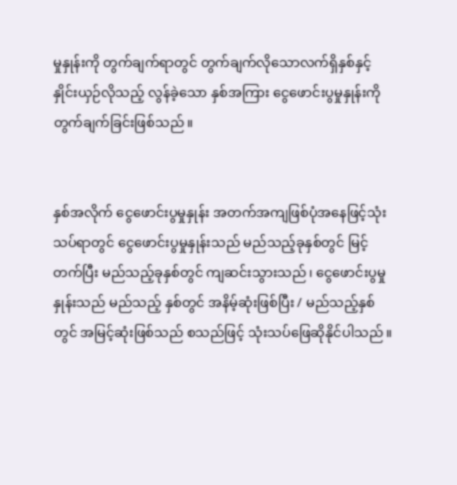မှုနှုန်းကို တွက်ချက်ရာတွင် တွက်ချက်လိုသောလက်ရှိနှစ်နှင့် နှိုင်းယှဉ်လိုသည့် လွန်ခဲ့သော နှစ်အကြား ငွေဖောင်းပွမှုနှုန်းကို တွက်ချက်ခြင်းဖြစ်သည်။


နှစ်အလိုက် ငွေဖောင်းပွမှုနှုန်း အတက်အကျဖြစ်ပုံအနေဖြင့်သုံးသပ်ရာတွင် ငွေဖောင်းပွမှုနှုန်းသည် မည်သည့်ခုနှစ်တွင် မြင့်တက်ပြီး မည်သည့်ခုနှစ်တွင် ကျဆင်းသွားသည်၊ ငွေဖောင်းပွမှုနှုန်းသည် မည်သည့် နှစ်တွင် အနိမ့်ဆုံးဖြစ်ပြီး / မည်သည့်နှစ်တွင် အမြင့်ဆုံးဖြစ်သည် စသည်ဖြင့် သုံးသပ်ဖြေဆိုနိုင်ပါသည်။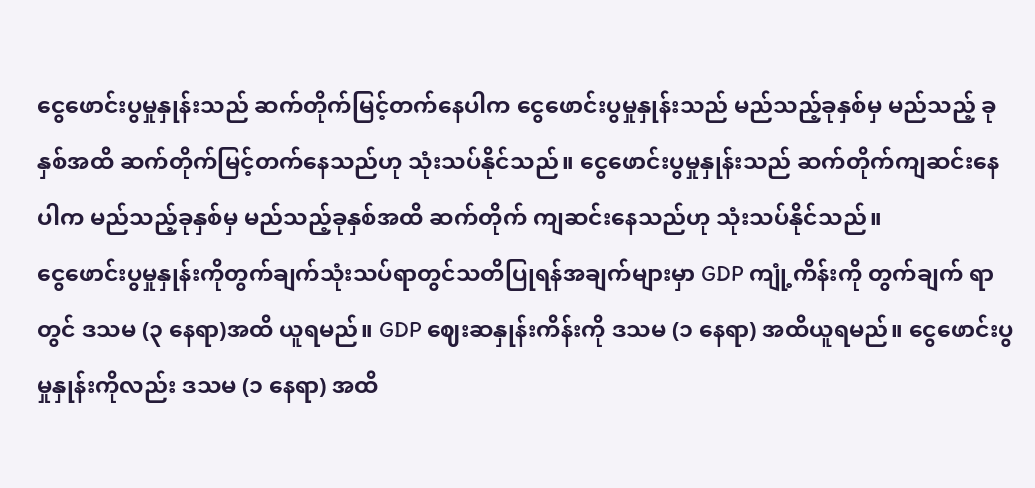ငွေဖောင်းပွမှုနှုန်းသည် ဆက်တိုက်မြင့်တက်နေပါက ငွေဖောင်းပွမှုနှုန်းသည် မည်သည့်ခုနှစ်မှ မည်သည့် ခုနှစ်အထိ ဆက်တိုက်မြင့်တက်နေသည်ဟု သုံးသပ်နိုင်သည်။ ငွေဖောင်းပွမှုနှုန်းသည် ဆက်တိုက်ကျဆင်းနေပါက မည်သည့်ခုနှစ်မှ မည်သည့်ခုနှစ်အထိ ဆက်တိုက် ကျဆင်းနေသည်ဟု သုံးသပ်နိုင်သည်။
ငွေဖောင်းပွမှုနှုန်းကိုတွက်ချက်သုံးသပ်ရာတွင်သတိပြုရန်အချက်များမှာ GDP ကျုံ့ကိန်းကို တွက်ချက် ရာတွင် ဒသမ (၃ နေရာ)အထိ ယူရမည်။ GDP ဈေးဆနှုန်းကိန်းကို ဒသမ (၁ နေရာ) အထိယူရမည်။ ငွေဖောင်းပွမှုနှုန်းကိုလည်း ဒသမ (၁ နေရာ) အထိ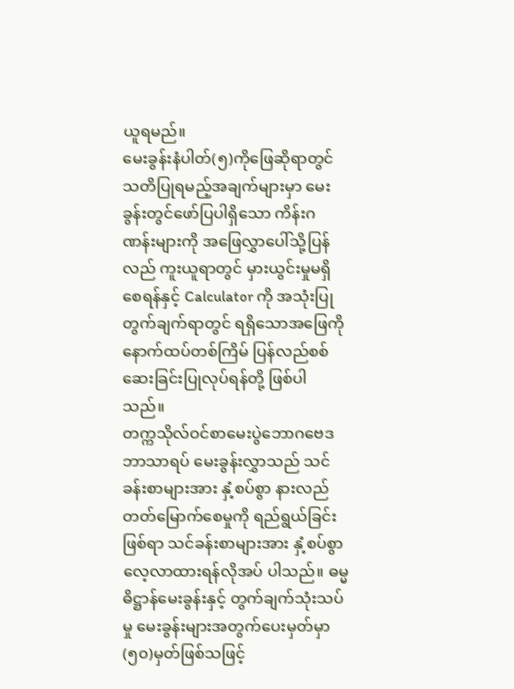ယူရမည်။
မေးခွန်းနံပါတ်(၅)ကိုဖြေဆိုရာတွင် သတိပြုရမည့်အချက်များမှာ မေးခွန်းတွင်ဖော်ပြပါရှိသော ကိန်းဂဏန်းများကို အဖြေလွှာပေါ်သို့ပြန်လည် ကူးယူရာတွင် မှားယွင်းမှုမရှိစေရန်နှင့် Calculator ကို အသုံးပြုတွက်ချက်ရာတွင် ရရှိသောအဖြေကို နောက်ထပ်တစ်ကြိမ် ပြန်လည်စစ်ဆေးခြင်းပြုလုပ်ရန်တို့ ဖြစ်ပါသည်။
တက္ကသိုလ်ဝင်စာမေးပွဲဘောဂဗေဒဘာသာရပ် မေးခွန်းလွှာသည် သင်ခန်းစာများအား နှံ့စပ်စွာ နားလည်တတ်မြောက်စေမှုကို ရည်ရွယ်ခြင်းဖြစ်ရာ သင်ခန်းစာများအား နှံ့စပ်စွာလေ့လာထားရန်လိုအပ် ပါသည်။ ဓမ္မဓိဋ္ဌာန်မေးခွန်းနှင့် တွက်ချက်သုံးသပ်မှု မေးခွန်းများအတွက်ပေးမှတ်မှာ (၅၀)မှတ်ဖြစ်သဖြင့်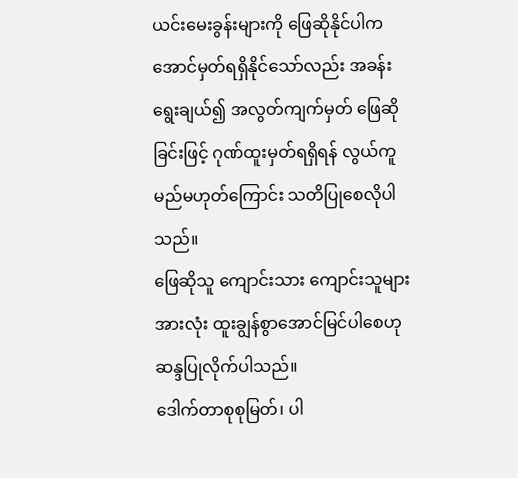ယင်းမေးခွန်းများကို ဖြေဆိုနိုင်ပါက အောင်မှတ်ရရှိနိုင်သော်လည်း အခန်းရွေးချယ်၍ အလွတ်ကျက်မှတ် ဖြေဆိုခြင်းဖြင့် ဂုဏ်ထူးမှတ်ရရှိရန် လွယ်ကူမည်မဟုတ်ကြောင်း သတိပြုစေလိုပါသည်။
ဖြေဆိုသူ ကျောင်းသား ကျောင်းသူများအားလုံး ထူးချွန်စွာအောင်မြင်ပါစေဟု ဆန္ဒပြုလိုက်ပါသည်။
ဒေါက်တာစုစုမြတ်၊ ပါ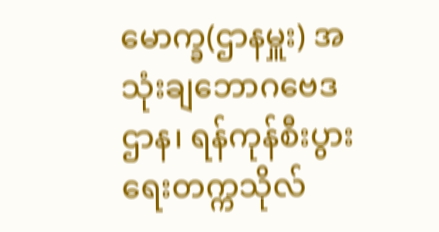မောက္ခ(ဌာနမှူး) အသုံးချဘောဂဗေဒဌာန၊ ရန်ကုန်စီးပွားရေးတက္ကသိုလ်